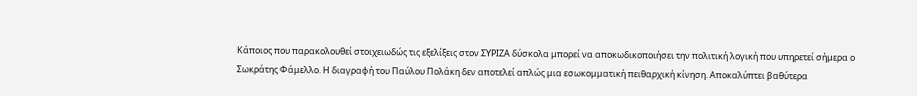Κάποιος που παρακολουθεί στοιχειωδώς τις εξελίξεις στον ΣΥΡΙΖΑ δύσκολα μπορεί να αποκωδικοποιήσει την πολιτική λογική που υπηρετεί σήμερα ο Σωκράτης Φάμελλο. Η διαγραφή του Παύλου Πολάκη δεν αποτελεί απλώς μια εσωκομματική πειθαρχική κίνηση. Αποκαλύπτει βαθύτερα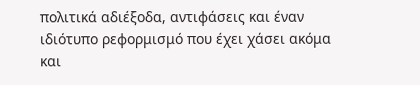πολιτικά αδιέξοδα, αντιφάσεις και έναν ιδιότυπο ρεφορμισμό που έχει χάσει ακόμα και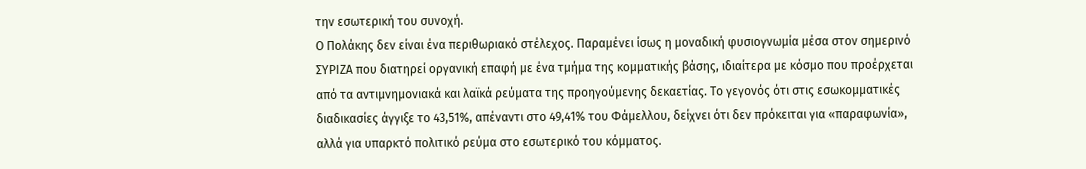την εσωτερική του συνοχή.
Ο Πολάκης δεν είναι ένα περιθωριακό στέλεχος. Παραμένει ίσως η μοναδική φυσιογνωμία μέσα στον σημερινό ΣΥΡΙΖΑ που διατηρεί οργανική επαφή με ένα τμήμα της κομματικής βάσης, ιδιαίτερα με κόσμο που προέρχεται από τα αντιμνημονιακά και λαϊκά ρεύματα της προηγούμενης δεκαετίας. Το γεγονός ότι στις εσωκομματικές διαδικασίες άγγιξε το 43,51%, απέναντι στο 49,41% του Φάμελλου, δείχνει ότι δεν πρόκειται για «παραφωνία», αλλά για υπαρκτό πολιτικό ρεύμα στο εσωτερικό του κόμματος.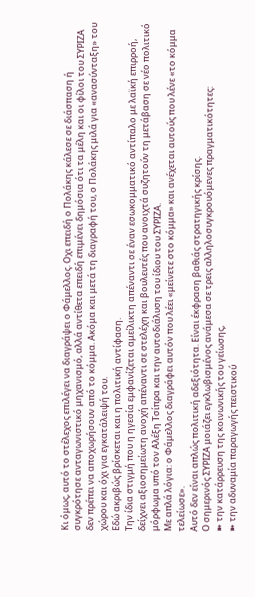Κι όμως, αυτό το στέλεχος επιλέγει να διαγράψει ο Φάμελλος. Οχι επειδή ο Πολάκης κάλεσε σε διάσπαση ή συγκρότησε ανταγωνιστικό μηχανισμό, αλλά αντίθετα επειδή επιμένει δημόσια ότι τα μέλη και οι φίλοι του ΣΥΡΙΖΑ δεν πρέπει να αποχωρήσουν από το κόμμα. Ακόμα και μετά τη διαγραφή του, ο Πολάκης μιλά για «ανασύνταξη» του χώρου και όχι για εγκατάλειψή του.
Εδώ ακριβώς βρίσκεται και η πολιτική αντίφαση.
Την ίδια στιγμή που η ηγεσία εμφανίζεται αμείλικτη απέναντι σε έναν εσωκομματικό αντίπαλο με λαϊκή επιρροή, δείχνει αξιοσημείωτη ανοχή απέναντι σε στελέχη και βουλευτές που ανοιχτά συζητούν τη μετάβαση σε νέο πολιτικό μόρφωμα υπό τον Αλέξη Τσίπρα και την αυτοδιάλυση του ίδιου του ΣΥΡΙΖΑ.
Με απλά λόγια: ο Φάμελλος διαγράφει αυτόν που λέει «μείνετε στο κόμμα» και ανέχεται αυτούς που λένε «το κόμμα τελείωσε».
Αυτό δεν είναι απλώς πολιτική αδεξιότητα. Είναι έκφραση βαθιάς στρατηγικής κρίσης.
Ο σημερινός ΣΥΡΙΖΑ μοιάζει εγκλωβισμένος ανάμεσα σε τρεις αλληλοσυγκρουόμενες πραγματικότητες:
➽ την κατάρρευση της κοινωνικής του γείωσης,
➽ την αδυναμία παραγωγής πειστικού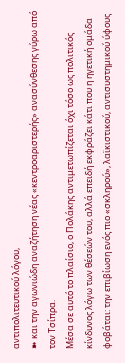αντιπολιτευτικού λόγου,
➽ και την αγωνιώδη αναζήτηση νέας «κεντροαριστερής» ανασύνθεσης γύρω από τον Τσίπρα.
Μέσα σε αυτό το πλαίσιο, ο Πολάκης αντιμετωπίζεται όχι τόσο ως πολιτικός κίνδυνος λόγω των θέσεών του, αλλά επειδή εκφράζει κάτι που η ηγετική ομάδα φοβάται: την επιβίωση ενός πιο «σκληρού», λαϊκιστικού, αντισυστημικού ύφους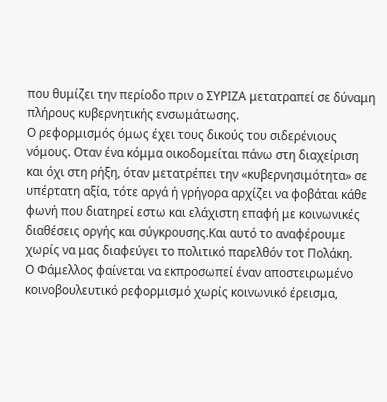που θυμίζει την περίοδο πριν ο ΣΥΡΙΖΑ μετατραπεί σε δύναμη πλήρους κυβερνητικής ενσωμάτωσης.
Ο ρεφορμισμός όμως έχει τους δικούς του σιδερένιους νόμους. Οταν ένα κόμμα οικοδομείται πάνω στη διαχείριση και όχι στη ρήξη, όταν μετατρέπει την «κυβερνησιμότητα» σε υπέρτατη αξία, τότε αργά ή γρήγορα αρχίζει να φοβάται κάθε φωνή που διατηρεί εστω και ελάχιστη επαφή με κοινωνικές διαθέσεις οργής και σύγκρουσης.Και αυτό το αναφέρουμε χωρίς να μας διαφεύγει το πολιτικό παρελθόν τοτ Πολάκη.
Ο Φάμελλος φαίνεται να εκπροσωπεί έναν αποστειρωμένο κοινοβουλευτικό ρεφορμισμό χωρίς κοινωνικό έρεισμα,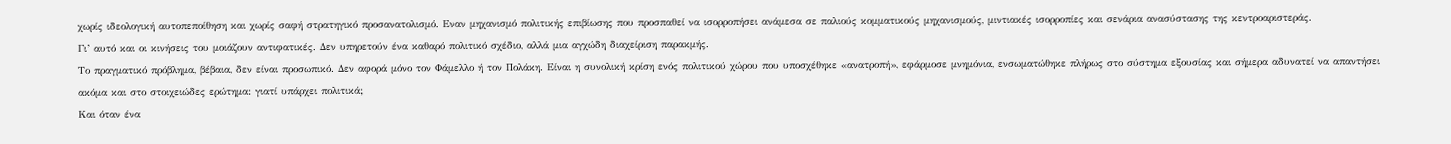χωρίς ιδεολογική αυτοπεποίθηση και χωρίς σαφή στρατηγικό προσανατολισμό. Εναν μηχανισμό πολιτικής επιβίωσης που προσπαθεί να ισορροπήσει ανάμεσα σε παλιούς κομματικούς μηχανισμούς, μιντιακές ισορροπίες και σενάρια ανασύστασης της κεντροαριστεράς.
Γι’ αυτό και οι κινήσεις του μοιάζουν αντιφατικές. Δεν υπηρετούν ένα καθαρό πολιτικό σχέδιο, αλλά μια αγχώδη διαχείριση παρακμής.
Το πραγματικό πρόβλημα, βέβαια, δεν είναι προσωπικό. Δεν αφορά μόνο τον Φάμελλο ή τον Πολάκη. Είναι η συνολική κρίση ενός πολιτικού χώρου που υποσχέθηκε «ανατροπή», εφάρμοσε μνημόνια, ενσωματώθηκε πλήρως στο σύστημα εξουσίας και σήμερα αδυνατεί να απαντήσει ακόμα και στο στοιχειώδες ερώτημα: γιατί υπάρχει πολιτικά;
Και όταν ένα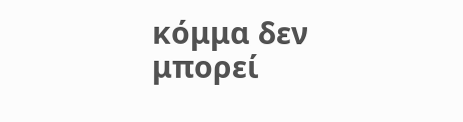κόμμα δεν μπορεί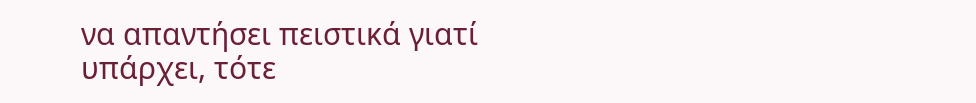να απαντήσει πειστικά γιατί υπάρχει, τότε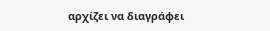αρχίζει να διαγράφει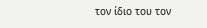τον ίδιο του τον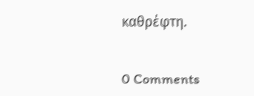καθρέφτη.


0 Comments